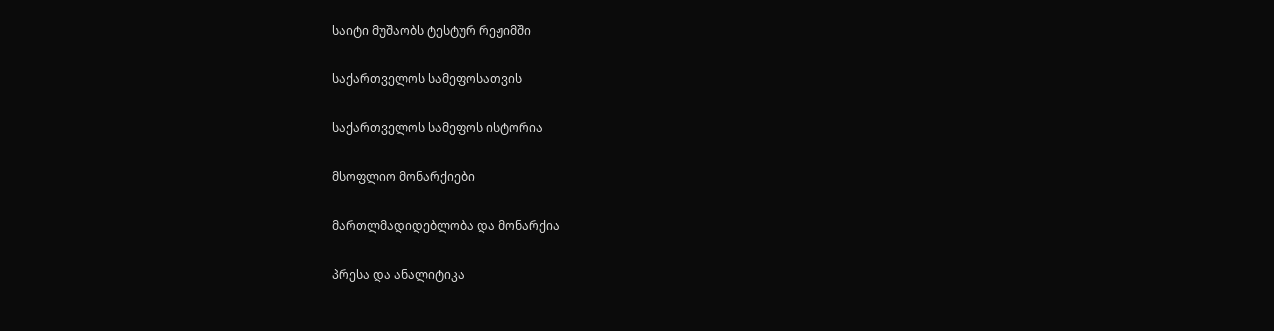საიტი მუშაობს ტესტურ რეჟიმში

საქართველოს სამეფოსათვის

საქართველოს სამეფოს ისტორია

მსოფლიო მონარქიები

მართლმადიდებლობა და მონარქია

პრესა და ანალიტიკა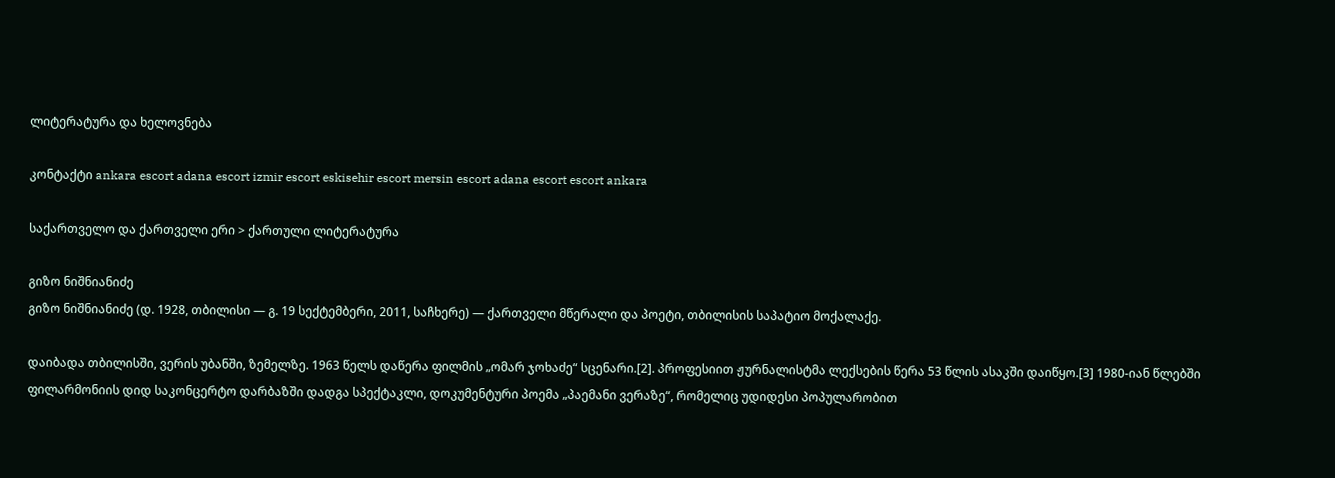ლიტერატურა და ხელოვნება

კონტაქტი ankara escort adana escort izmir escort eskisehir escort mersin escort adana escort escort ankara

საქართველო და ქართველი ერი > ქართული ლიტერატურა

გიზო ნიშნიანიძე
გიზო ნიშნიანიძე (დ. 1928, თბილისი — გ. 19 სექტემბერი, 2011, საჩხერე) — ქართველი მწერალი და პოეტი, თბილისის საპატიო მოქალაქე.

დაიბადა თბილისში, ვერის უბანში, ზემელზე. 1963 წელს დაწერა ფილმის „ომარ ჯოხაძე“ სცენარი.[2]. პროფესიით ჟურნალისტმა ლექსების წერა 53 წლის ასაკში დაიწყო.[3] 1980-იან წლებში ფილარმონიის დიდ საკონცერტო დარბაზში დადგა სპექტაკლი, დოკუმენტური პოემა „პაემანი ვერაზე“, რომელიც უდიდესი პოპულარობით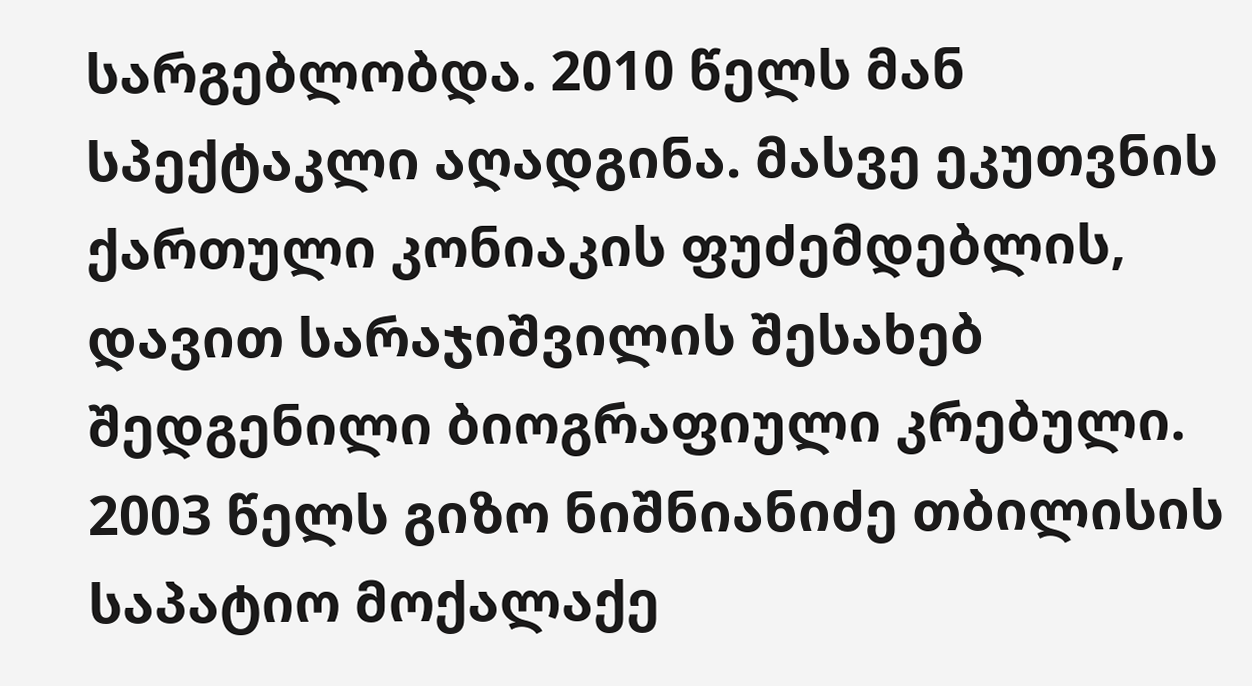სარგებლობდა. 2010 წელს მან სპექტაკლი აღადგინა. მასვე ეკუთვნის ქართული კონიაკის ფუძემდებლის, დავით სარაჯიშვილის შესახებ შედგენილი ბიოგრაფიული კრებული.
2003 წელს გიზო ნიშნიანიძე თბილისის საპატიო მოქალაქე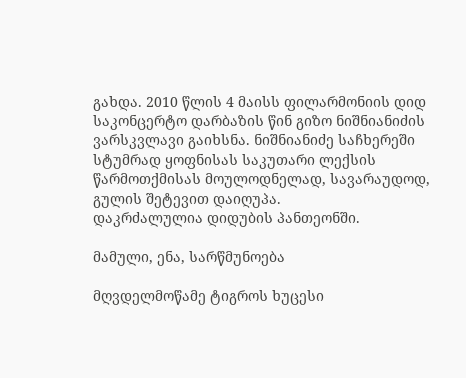გახდა. 2010 წლის 4 მაისს ფილარმონიის დიდ საკონცერტო დარბაზის წინ გიზო ნიშნიანიძის ვარსკვლავი გაიხსნა. ნიშნიანიძე საჩხერეში სტუმრად ყოფნისას საკუთარი ლექსის წარმოთქმისას მოულოდნელად, სავარაუდოდ, გულის შეტევით დაიღუპა.
დაკრძალულია დიდუბის პანთეონში.

მამული, ენა, სარწმუნოება

მღვდელმოწამე ტიგროს ხუცესი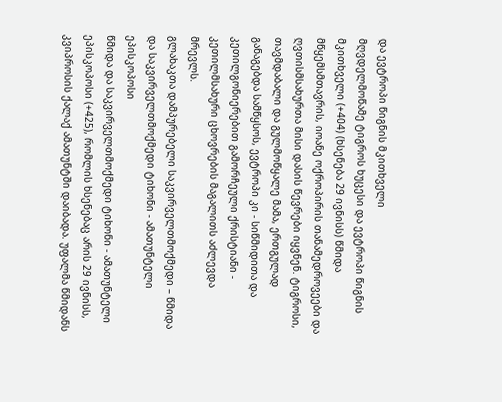და ევტროპი წიგნის მკითხველი
მღვდელმოწამე ტიგროს ხუცესი და ევტროპი წიგნის მკითხველი (+404) (ხსენება 29 ივნისს) წმიდა მწყემსმთავრის, იოანე ოქროპირის თანამედროვეები და ღვთისმსახურთა მისი დასის წევრები იყვნენ. ტიგროსი, თავმდაბალი და გულმოწყალე მამა, ერთგულად განაგებდა სამწყსოს, ევტროპი კი - სიწმიდითა და კეთილგონიერებით გამორჩეული ქრისტიანი - კეთილმსახური ცხოვრების მაგალითს აძლევდა მრევლს.
გლახაკთა დამპურებელი საკვირველთმოქმედი – წმიდა და საკვირველთმოქმედი ტიხონი - ამათუნტელი ეპისკოპოსი
წმიდა და საკვირველთმოქმედი ტიხონი - ამათუნტელი ეპისკოპოსი (+425), რომლის ხსენებაც არის 29 ივნისს, კვიპროსის ქალაქ ამათუნტში დაიბადა. უფალმა წმიდანს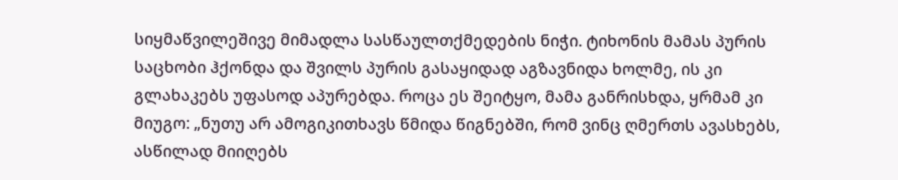სიყმაწვილეშივე მიმადლა სასწაულთქმედების ნიჭი. ტიხონის მამას პურის საცხობი ჰქონდა და შვილს პურის გასაყიდად აგზავნიდა ხოლმე, ის კი გლახაკებს უფასოდ აპურებდა. როცა ეს შეიტყო, მამა განრისხდა, ყრმამ კი მიუგო: „ნუთუ არ ამოგიკითხავს წმიდა წიგნებში, რომ ვინც ღმერთს ავასხებს, ასწილად მიიღებს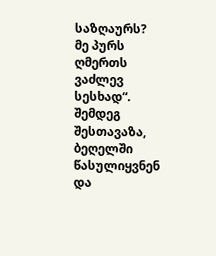საზღაურს? მე პურს ღმერთს ვაძლევ სესხად“. შემდეგ შესთავაზა, ბეღელში წასულიყვნენ და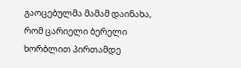გაოცებულმა მამამ დაინახა, რომ ცარიელი ბერელი ხორბლით პირთამდე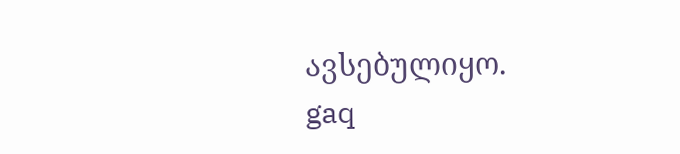ავსებულიყო.
gaq